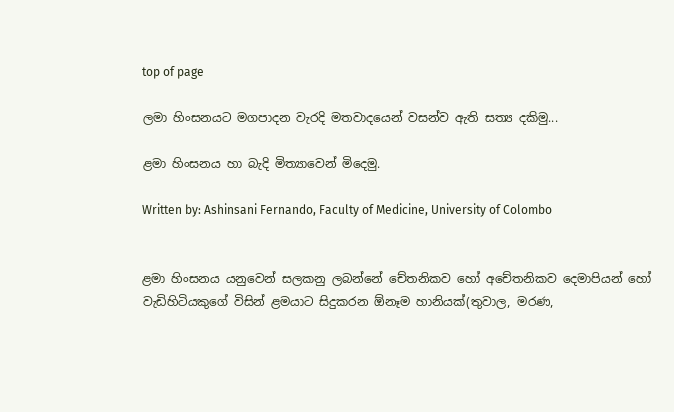top of page

ලමා හිංසනයට මගපාදන වැරදි මතවාදයෙන් වසන්ව ඇති සත්‍ය දකිමු...

ළමා හිංසනය හා බැදි මිත්‍යාවෙන් මිදෙමු.

Written by: Ashinsani Fernando, Faculty of Medicine, University of Colombo


ළමා හිංසනය යනුවෙන් සලකනු ලබන්නේ චේතනිකව හෝ අචේතනිකව දෙමාපියන් හෝ වැඩිහිටියකුගේ විසින් ළමයාට සිදුකරන ඕනෑම හානියක්(තුවාල, මරණ,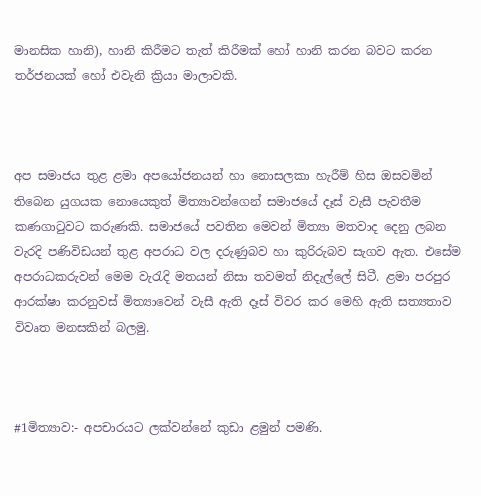මානසික හානි), හානි කිරීමට තැත් කිරීමක් හෝ හානි කරන බවට කරන තර්ජනයක් හෝ එවැනි ක්‍රියා මාලාවකි.



අප සමාජය තුළ ළමා අපයෝජනයන් හා නොසලකා හැරීම් හිස ඔසවමින් තිබෙන යුගයක නොයෙකුත් මිත්‍යාවන්ගෙන් සමාජයේ දෑස් වැසී පැවතීම කණගාටුවට කරුණකි. සමාජයේ පවතින මෙවන් මිත්‍යා මතවාද දෙනු ලබන වැරදි පණිවිඩයන් තුළ අපරාධ වල දරුණුබව හා කුරිරුබව සැගව ඇත. එසේම අපරාධකරුවන් මෙම වැරැදි මතයන් නිසා තවමත් නිදැල්ලේ සිටී. ළමා පරපුර ආරක්ෂා කරනුවස් මිත්‍යාවෙන් වැසී ඇති දෑස් විවර කර මෙහි ඇති සත්‍යතාව විවෘත මනසකින් බලමු.



#1මිත්‍යාව:- අපචාරයට ලක්වන්නේ කුඩා ළමුන් පමණි.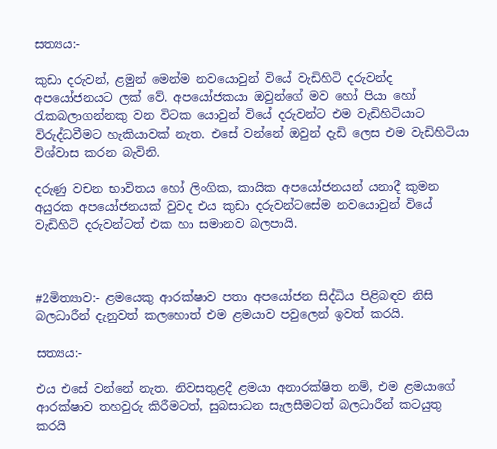සත්‍යය:-

කුඩා දරුවන්, ළමුන් මෙන්ම නවයොවුන් වියේ වැඩිහිටි දරුවන්ද අපයෝජනයට ලක් වේ. අපයෝජකයා ඔවුන්ගේ මව හෝ පියා හෝ රැකබලාගන්නකු වන විටක යොවුන් වියේ දරුවන්ට එම වැඩිහිටියාට විරුද්ධවීමට හැකියාවක් නැත. එසේ වන්නේ ඔවුන් දැඩි ලෙස එම වැඩිහිටියා විශ්වාස කරන බැවිනි.

දරුණු වචන භාවිතය හෝ ලිංගික, කායික අපයෝජනයන් යනාදී කුමන අයුරක අපයෝජනයක් වුවද එය කුඩා දරුවන්ටසේම නවයොවුන් වියේ වැඩිහිටි දරුවන්ටත් එක හා සමානව බලපායි.



#2මිත්‍යාව:- ළමයෙකු ආරක්ෂාව පතා අපයෝජන සිද්ධිය පිළිබඳව නිසි බලධාරීන් දැනුවත් කලහොත් එම ළමයාව පවුලෙන් ඉවත් කරයි.

සත්‍යය:-

එය එසේ වන්නේ නැත. නිවසතුළදී ළමයා අනාරක්ෂිත නම්, එම ළමයාගේ ආරක්ෂාව තහවුරු කිරීමටත්, සුබසාධන සැලසීමටත් බලධාරීන් කටයුතු කරයි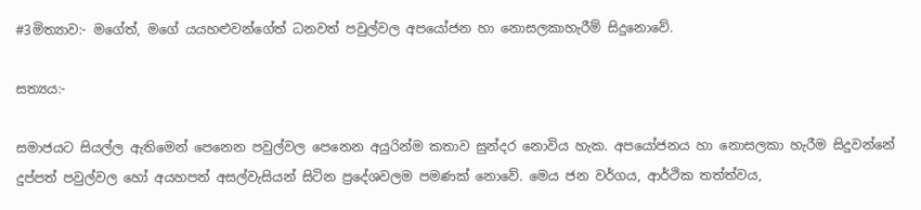#3මිත්‍යාව:- මගේත්, මගේ යයහළුවන්ගේත් ධනවත් පවුල්වල අපයෝජන හා නොසලකාහැරීම් සිදුනොවේ.

සත්‍යය:-

සමාජයට සියල්ල ඇතිමෙන් පෙනෙන පවුල්වල පෙනෙන අයුරින්ම කතාව සුන්දර නොවිය හැක. අපයෝජනය හා නොසලකා හැරීම සිදුවන්නේ දුප්පත් පවුල්වල හෝ අයහපත් අසල්වැසියන් සිටින ප්‍රදේශවලම පමණක් නොවේ. මෙය ජන වර්ගය, ආර්ථික තත්ත්වය,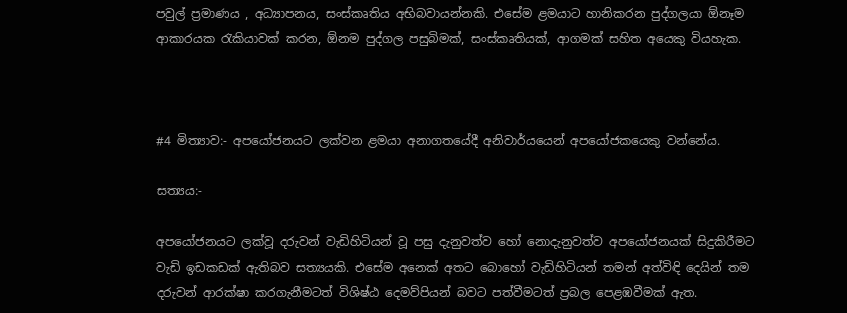පවුල් ප්‍රමාණය , අධ්‍යාපනය, සංස්කෘතිය අභිබවායන්නකි. එසේම ළමයාට හානිකරන පුද්ගලයා ඕනෑම ආකාරයක රැකියාවක් කරන, ඕනම පුද්ගල පසුබිමක්, සංස්කෘතියක්, ආගමක් සහිත අයෙකු වියහැක.



#4 මිත්‍යාව:- අපයෝජනයට ලක්වන ළමයා අනාගතයේදී අනිවාර්යයෙන් අපයෝජකයෙකු වන්නේය.

සත්‍යය:-

අපයෝජනයට ලක්වූ දරුවන් වැඩිහිටියන් වූ පසු දැනුවත්ව හෝ නොදැනුවත්ව අපයෝජනයක් සිදුකිරීමට වැඩි ඉඩකඩක් ඇතිබව සත්‍යයකි. එසේම අනෙක් අතට බොහෝ වැඩිහිටියන් තමන් අත්විඳි දෙයින් තම දරුවන් ආරක්ෂා කරගැනීමටත් විශිෂ්ඨ දෙමව්පියන් බවට පත්වීමටත් ප්‍රබල පෙළඹවීමක් ඇත.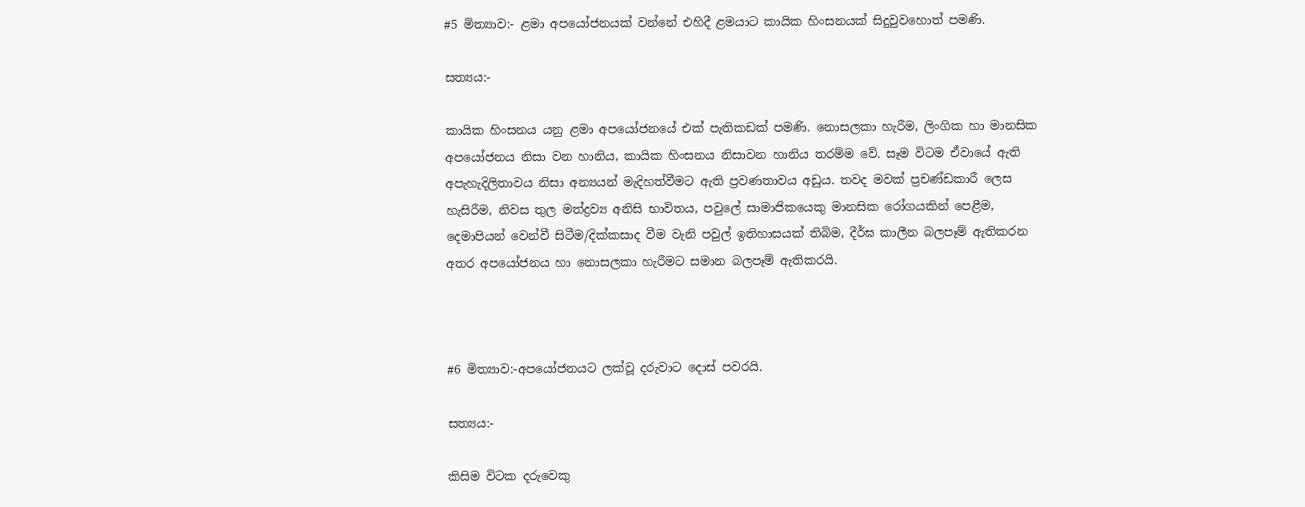#5 මිත්‍යාව:- ළමා අපයෝජනයක් වන්නේ එහිදී ළමයාට කායික හිංසනයක් සිදුවුවහොත් පමණි.

සත්‍යය:-

කායික හිංසනය යනු ළමා අපයෝජනයේ එක් පැතිකඩක් පමණි. නොසලකා හැරීම, ලිංගික හා මානසික අපයෝජනය නිසා වන හානිය, කායික හිංසනය නිසාවන හානිය තරම්ම වේ. සෑම විටම ඒවායේ ඇති අපැහැදිලිතාවය නිසා අන්‍යයන් මැදිහත්වීමට ඇති ප්‍රවණතාවය අඩුය. තවද මවක් ප්‍රචණ්ඩකාරී ලෙස හැසිරීම, නිවස තුල මත්ද්‍රව්‍ය අනිසි භාවිතය, පවුලේ සාමාජිකයෙකු මානසික රෝගයකින් පෙළීම, දෙමාපියන් වෙන්වී සිටීම/දික්කසාද වීම වැනි පවුල් ඉතිහාසයක් තිබිම, දීර්ඝ කාලීන බලපෑම් ඇතිකරන අතර අපයෝජනය හා නොසලකා හැරීමට සමාන බලපෑම් ඇතිකරයි.



#6 මිත්‍යාව:-අපයෝජනයට ලක්වූ දරුවාට දොස් පවරයි.

සත්‍යය:-

කිසිම විටක දරුවෙකු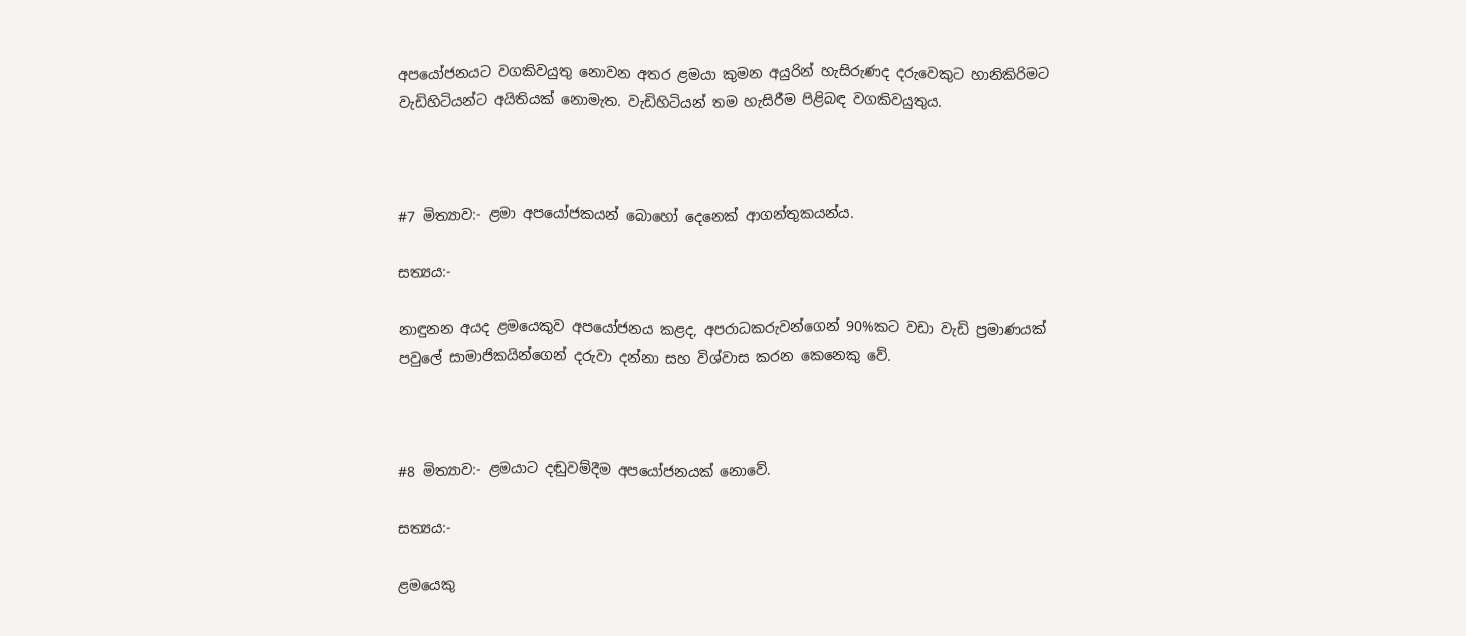අපයෝජනයට වගකිවයුතු නොවන අතර ළමයා කුමන අයුරින් හැසිරුණද දරුවෙකුට හානිකිරිමට වැඩිහිටියන්ට අයිතියක් නොමැත. වැඩිහිටියන් තම හැසිරීම පිළිබඳ වගකිවයුතුය.



#7 මිත්‍යාව:- ළමා අපයෝජකයන් බොහෝ දෙනෙක් ආගන්තුකයන්ය.

සත්‍යය:-

නාඳුනන අයද ළමයෙකුව අපයෝජනය කළද, අපරාධකරුවන්ගෙන් 90%කට වඩා වැඩි ප්‍රමාණයක් පවුලේ සාමාජිකයින්ගෙන් දරුවා දන්නා සහ විශ්වාස කරන කෙනෙකු වේ.



#8 මිත්‍යාව:- ළමයාට දඬුවම්දීම අපයෝජනයක් නොවේ.

සත්‍යය:-

ළමයෙකු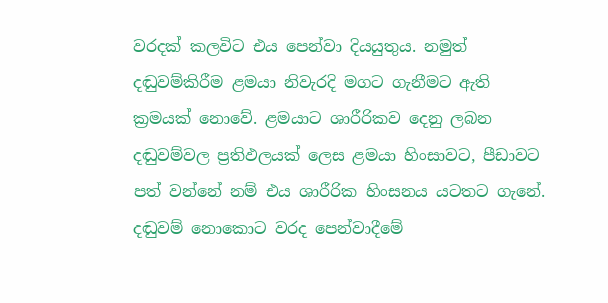වරදක් කලවිට එය පෙන්වා දියයුතුය. නමුත් දඬුවම්කිරීම ළමයා නිවැරදි මගට ගැනීමට ඇති ක්‍රමයක් නොවේ. ළමයාට ශාරීරිකව දෙනු ලබන දඬුවම්වල ප්‍රතිඵලයක් ලෙස ළමයා හිංසාවට, පීඩාවට පත් වන්නේ නම් එය ශාරීරික හිංසනය යටතට ගැනේ. දඬුවම් නොකොට වරද පෙන්වාදීමේ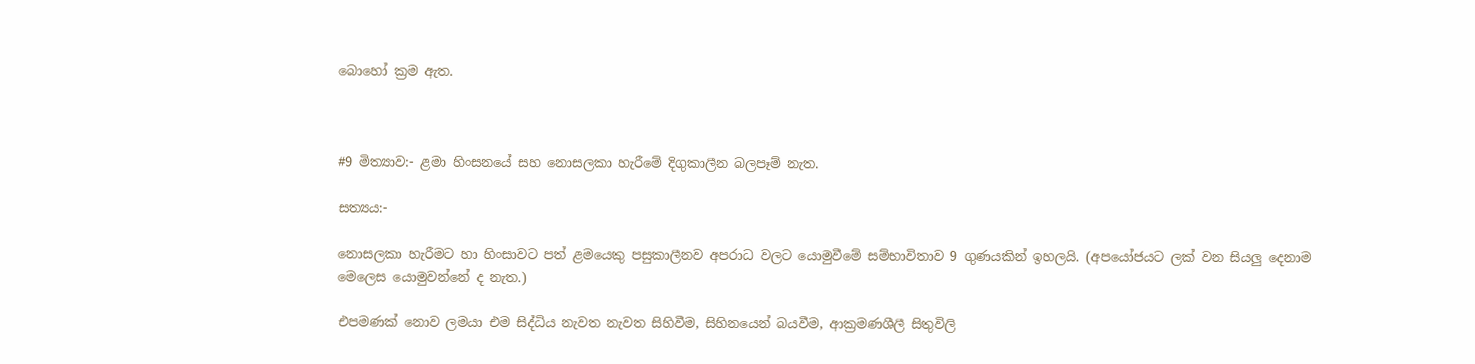බොහෝ ක්‍රම ඇත.



#9 මිත්‍යාව:- ළමා හිංසනයේ සහ නොසලකා හැරීමේ දිගුකාලීන බලපෑම් නැත.

සත්‍යය:-

නොසලකා හැරීමට හා හිංසාවට පත් ළමයෙකු පසුකාලීනව අපරාධ වලට යොමුවීමේ සම්භාවිතාව 9 ගුණයකින් ඉහලයි. (අපයෝජයට ලක් වන සියලු දෙනාම මෙලෙස යොමුවන්නේ ද නැත.)

එපමණක් නොව ලමයා එම සිද්ධිය නැවත නැවත සිහිවීම, සිහිනයෙන් බයවීම, ආක්‍රමණශීලී සිතුවිලි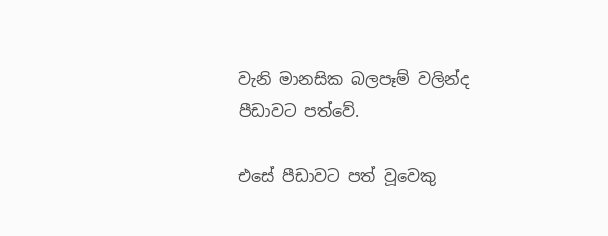වැනි මානසික බලපෑම් වලින්ද පීඩාවට පත්වේ.

එසේ පීඩාවට පත් වූවෙකු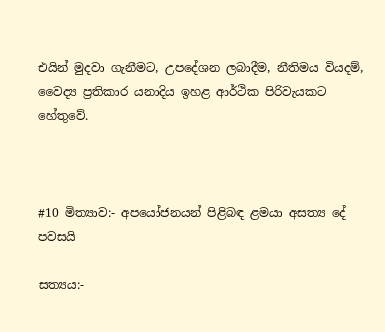එයින් මුදවා ගැනීමට, උපදේශන ලබාදීම, නීතිමය වියදම්, වෛද්‍ය ප්‍රතිකාර යනාදිය ඉහළ ආර්ථික පිරිවැයකට හේතුවේ.



#10 මිත්‍යාව:- අපයෝජනයන් පිළිබඳ ළමයා අසත්‍ය දේ පවසයි

සත්‍යය:-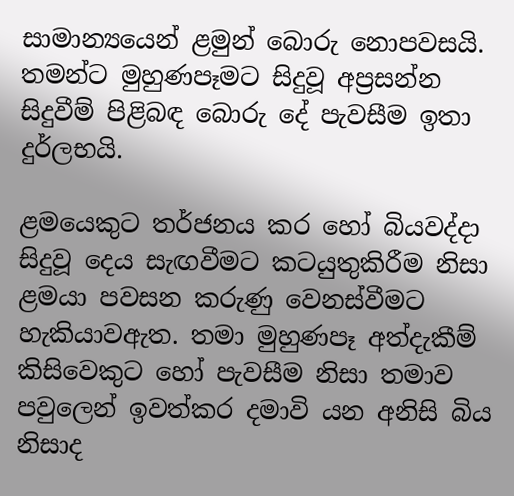සාමාන්‍යයෙන් ළමුන් බොරු නොපවසයි. තමන්ට මුහුණපෑමට සිදුවූ අප්‍රසන්න සිදුවීම් පිළිබඳ බොරු දේ පැවසීම ඉතා දුර්ලභයි.

ළමයෙකුට තර්ජනය කර හෝ බියවද්දා සිදුවූ දෙය සැඟවීමට කටයුතුකිරීම නිසා ළමයා පවසන කරුණු වෙනස්වීමට හැකියාවඇත. තමා මුහුණපෑ අත්දැකීම් කිසිවෙකුට හෝ පැවසීම නිසා තමාව පවුලෙන් ඉවත්කර දමාවි යන අනිසි බිය නිසාද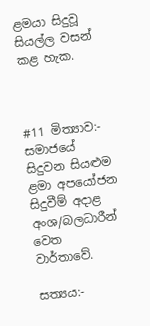ළමයා සිදුවූ සියල්ල වසන් කළ හැක.



#11 මිත්‍යාව:- සමාජයේ සිදුවන සියළුම ළමා අපයෝජන සිදුවීම් අදාළ අංශ/බලධාරීන් වෙත වාර්තාවේ.

සත්‍යය:-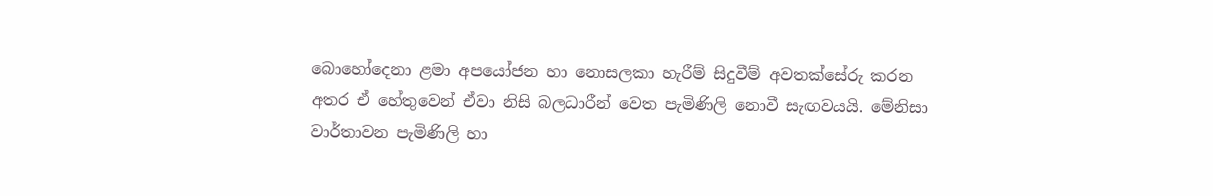බොහෝදෙනා ළමා අපයෝජන හා නොසලකා හැරීම් සිදුවීම් අවතක්සේරු කරන අතර ඒ හේතුවෙන් ඒවා නිසි බලධාරීන් වෙත පැමිණිලි නොවී සැඟවයයි. මේනිසා වාර්තාවන පැමිණිලි හා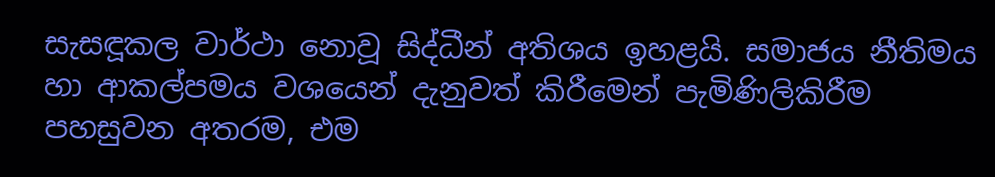සැසඳූකල වාර්ථා නොවූ සිද්ධීන් අතිශය ඉහළයි. සමාජය නීතිමය හා ආකල්පමය වශයෙන් දැනුවත් කිරීමෙන් පැමිණිලිකිරීම පහසුවන අතරම, එම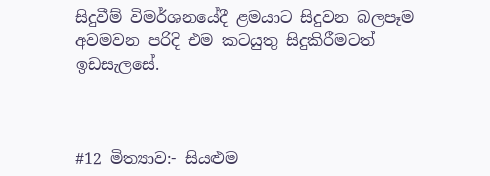සිදුවීම් විමර්ශනයේදී ළමයාට සිදුවන බලපෑම අවමවන පරිදි එම කටයුතු සිදුකිරීමටත් ඉඩසැලසේ.



#12 මිත්‍යාව:- සියළුම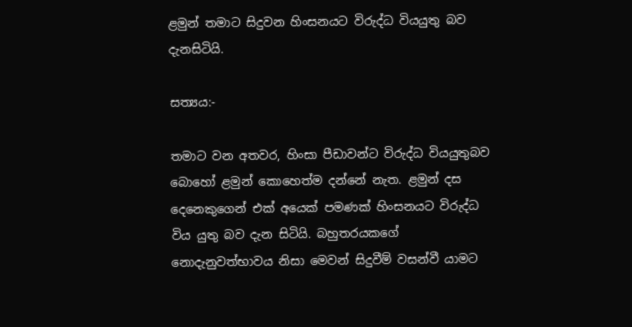ළමුන් තමාට සිදුවන හිංසනයට විරුද්ධ වියයුතු බව දැනසිටියි.

සත්‍යය:-

තමාට වන අතවර, හිංසා පීඩාවන්ට විරුද්ධ වියයුතුබව බොහෝ ළමුන් කොහෙත්ම දන්නේ නැත. ළමුන් දස දෙනෙකුගෙන් එක් අයෙක් පමණක් හිංසනයට විරුද්ධ විය යුතු බව දැන සිටියි. බහුතරයකගේ නොදැනුවත්භාවය නිසා මෙවන් සිදුවීම් වසන්වී යාමට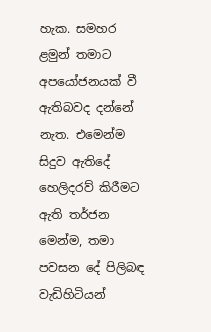හැක. සමහර ළමුන් තමාට අපයෝජනයක් වී ඇතිබවද දන්නේ නැත. එමෙන්ම සිදුව ඇතිදේ හෙලිදරව් කිරීමට ඇති තර්ජන මෙන්ම, තමා පවසන දේ පිලිබඳ වැඩිහිටියන්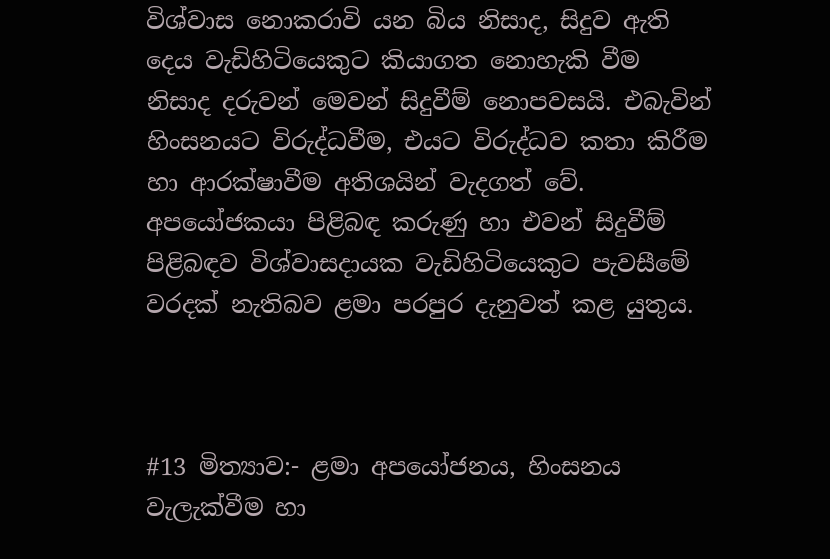විශ්වාස නොකරාවි යන බිය නිසාද, සිදුව ඇති දෙය වැඩිහිටියෙකුට කියාගත නොහැකි වීම නිසාද දරුවන් මෙවන් සිදුවීම් නොපවසයි. එබැවින් හිංසනයට විරුද්ධවීම, එයට විරුද්ධව කතා කිරීම හා ආරක්ෂාවීම අතිශයින් වැදගත් වේ. අපයෝජකයා පිළිබඳ කරුණු හා එවන් සිදුවීම් පිළිබඳව විශ්වාසදායක වැඩිහිටියෙකුට පැවසීමේ වරදක් නැතිබව ළමා පරපුර දැනුවත් කළ යුතුය.



#13 මිත්‍යාව:- ළමා අපයෝජනය, හිංසනය වැලැක්වීම හා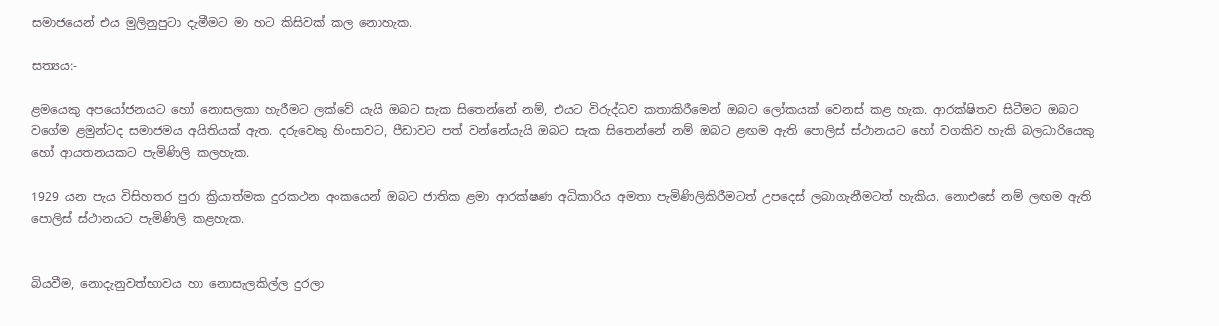සමාජයෙන් එය මුලිනුපුටා දැමීමට මා හට කිසිවක් කල නොහැක.

සත්‍යය:-

ළමයෙකු අපයෝජනයට හෝ නොසලකා හැරීමට ලක්වේ යැයි ඔබට සැක සිතෙන්නේ නම්, එයට විරුද්ධව කතාකිරීමෙන් ඔබට ලෝකයක් වෙනස් කළ හැක. ආරක්ෂිතව සිටීමට ඔබට වගේම ළමුන්ටද සමාජමය අයිතියක් ඇත. දරුවෙකු හිංසාවට, පීඩාවට පත් වන්නේයැයි ඔබට සැක සිතෙන්නේ නම් ඔබට ළඟම ඇති පොලිස් ස්ථානයට හෝ වගකිව හැකි බලධාරියෙකු හෝ ආයතනයකට පැමිණිලි කලහැක.

1929 යන පැය විසිහතර පුරා ක්‍රියාත්මක දුරකථන අංකයෙන් ඔබට ජාතික ළමා ආරක්ෂණ අධිකාරිය අමතා පැමිණිලිකිරීමටත් උපදෙස් ලබාගැනීමටත් හැකිය. නොඑසේ නම් ලඟම ඇති පොලිස් ස්ථානයට පැමිණිලි කළහැක.


බියවීම, නොදැනුවත්භාවය හා නොසැලකිල්ල දුරලා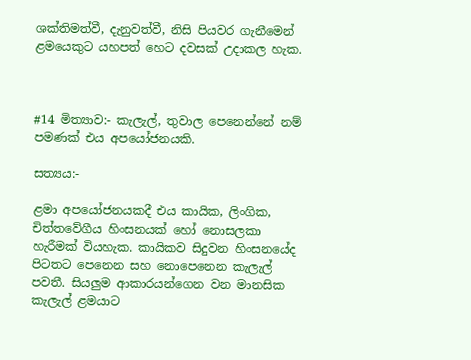ශක්තිමත්වී, දැනුවත්වී, නිසි පියවර ගැනීමෙන් ළමයෙකුට යහපත් හෙට දවසක් උදාකල හැක.



#14 මිත්‍යාව:- කැලැල්, තුවාල පෙනෙන්නේ නම් පමණක් එය අපයෝජනයකි.

සත්‍යය:-

ළමා අපයෝජනයකදී එය කායික, ලිංගික, චිත්තවේගීය හිංසනයක් හෝ නොසලකා හැරීමක් වියහැක. කායිකව සිදුවන හිංසනයේද පිටතට පෙනෙන සහ නොපෙනෙන කැලැල් පවතී. සියලුම ආකාරයන්ගෙන වන මානසික කැලැල් ළමයාට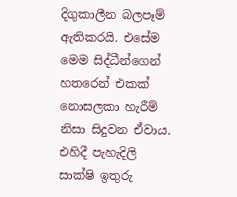දිගුකාලීන බලපෑම් ඇතිකරයි. එසේම මෙම සිද්ධීන්ගෙන් හතරෙන් එකක් නොසලකා හැරීම් නිසා සිදුවන ඒවාය. එහිදී පැහැදිලි සාක්ෂි ඉතුරු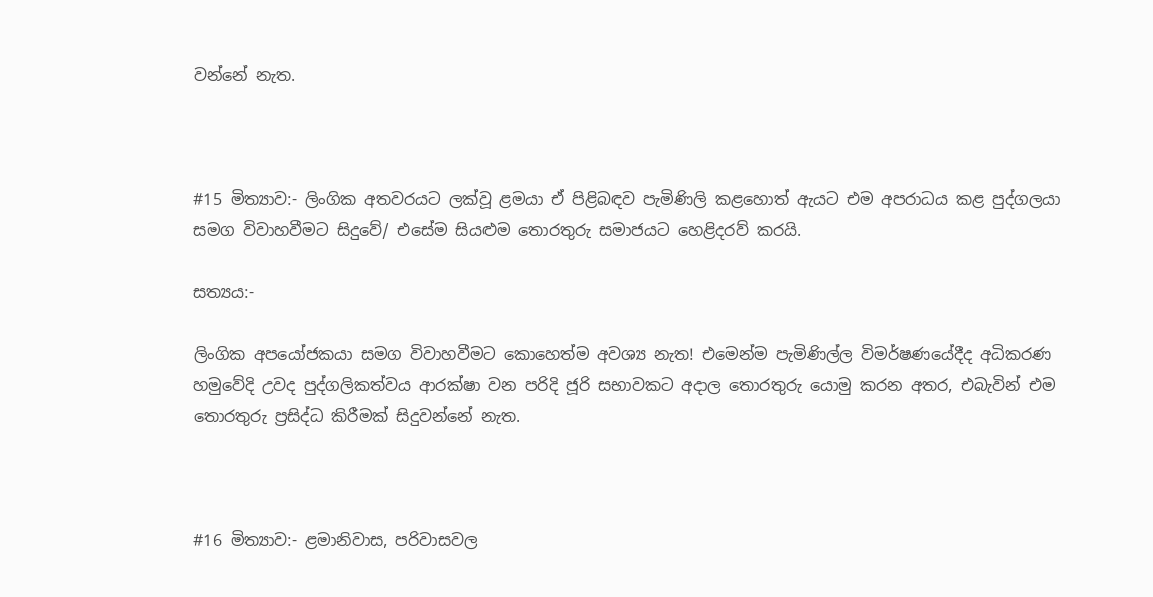වන්නේ නැත.



#15 මිත්‍යාව:- ලිංගික අතවරයට ලක්වූ ළමයා ඒ පිළිබඳව පැමිණිලි කළහොත් ඇයට එම අපරාධය කළ පුද්ගලයා සමග විවාහවීමට සිදුවේ/ එසේම සියළුම තොරතුරු සමාජයට හෙළිදරව් කරයි.

සත්‍යය:-

ලිංගික අපයෝජකයා සමග විවාහවීමට කොහෙත්ම අවශ්‍ය නැත! එමෙන්ම පැමිණිල්ල විමර්ෂණයේදීද අධිකරණ හමුවේදි උවද පුද්ගලිකත්වය ආරක්ෂා වන පරිදි ජූරි සභාවකට අදාල තොරතුරු යොමු කරන අතර, එබැවින් එම තොරතුරු ප්‍රසිද්ධ කිරීමක් සිදුවන්නේ නැත.



#16 මිත්‍යාව:- ළමානිවාස, පරිවාසවල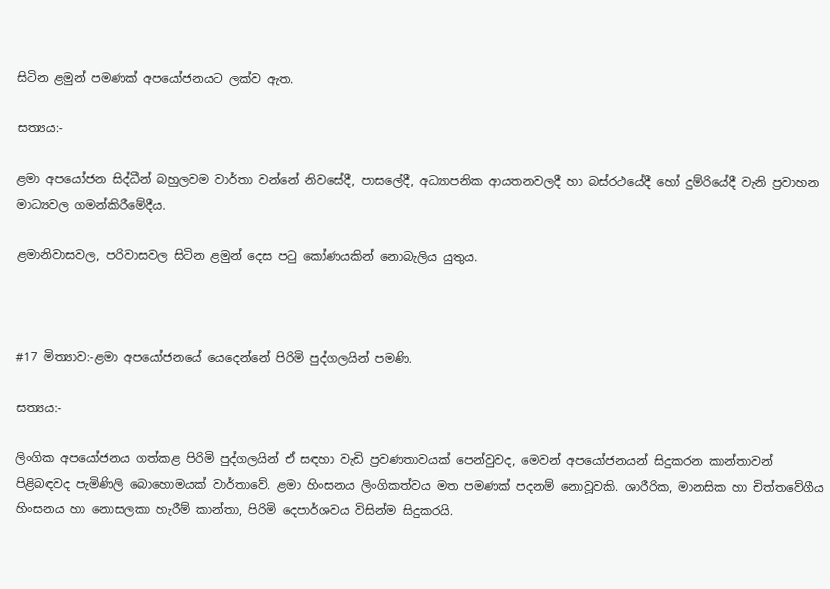සිටින ළමුන් පමණක් අපයෝජනයට ලක්ව ඇත.

සත්‍යය:-

ළමා අපයෝජන සිද්ධීන් බහුලවම වාර්තා වන්නේ නිවසේදී, පාසලේදී, අධ්‍යාපනික ආයතනවලදී හා බස්රථයේදී හෝ දුම්රියේදී වැනි ප්‍රවාහන මාධ්‍යවල ගමන්කිරීමේදීය.

ළමානිවාසවල, පරිවාසවල සිටින ළමුන් දෙස පටු කෝණයකින් නොබැලිය යුතුය.



#17 මිත්‍යාව:-ළමා අපයෝජනයේ යෙදෙන්නේ පිරිමි පුද්ගලයින් පමණි.

සත්‍යය:-

ලිංගික අපයෝජනය ගත්කළ පිරිමි පුද්ගලයින් ඒ සඳහා වැඩි ප්‍රවණතාවයක් පෙන්වුවද, මෙවන් අපයෝජනයන් සිදුකරන කාන්‍තාවන් පිළිබඳවද පැමිණිලි බොහොමයක් වාර්තාවේ. ළමා හිංසනය ලිංගිකත්වය මත පමණක් පදනම් නොවූවකි. ශාරීරික, මානසික හා චිත්තවේගීය හිංසනය හා නොසලකා හැරීම් කාන්තා, පිරිමි දෙපාර්ශවය විසින්ම සිදුකරයි.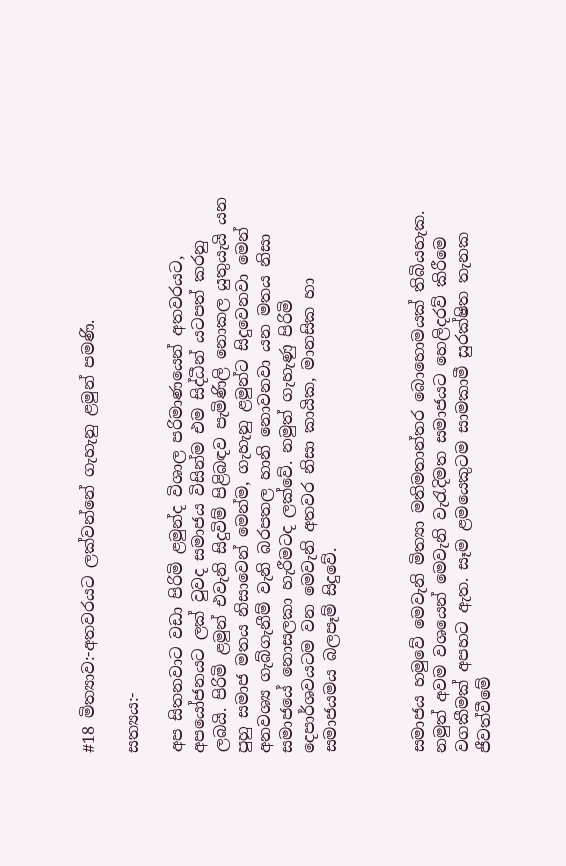#18 මිත්‍යාව:-අතවරයට ලක්වන්නේ ගැහැනු ළමුන් පමණි.

සත්‍යය:-

අප සිතනවාට වඩා පිරිමි ළමුන්ද විශාල පරිමාණයෙන් අතවරයට, අපයෝජනයට ලක් වුවද සමාජය විසින්ම එම සිද්ධීන් යටපත් කරනු ලබයි. පිරිමි ළමුන් එවැනි සිදුවිම් පිළිබඳව පැමිණිලි නොකල යුතුයැයි යන පුහු සමාජ මතය නිසාවෙන් මෙන්ම, ගැහැනු ළමුන්ට සිදුවෙනවා මෙන් අනවශ්‍ය ගැබ්ගැනීම් වැනි බරපතල හානි නොවනවා යන මතය නිසා සමාජයේ නොසලකා හැරීමටද ලක්වේ. නමුත් ගැහැණු පිරිමි දෙපාර්ශවයටම වන මෙවැනි අතවර නිසා කායික, මානසික හා සමාජයමය බලපෑම් සිදුවේ.



සමාජය හමුවේ මෙවැනි මිත්‍යා මතිමතාන්තර බොහොමයක් තිබියහැක. නමුත් අවම වශයෙන් මෙවැනි වැරැදිමත සමාජයට හෙලිදරව් කිරීමෙ වගකීමක් අපහට ඇත. සෑම ළමයෙකුටම සාමකාමී සුරක්ෂිත තැනක ජීවත්වීමේ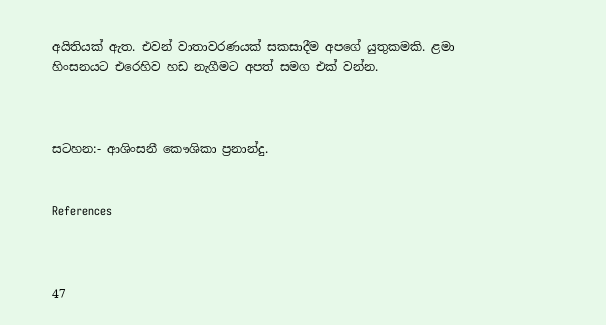අයිතියක් ඇත. එවන් වාතාවරණයක් සකසාදීම අපගේ යුතුකමකි. ළමා හිංසනයට එරෙහිව හඩ නැගීමට අපත් සමග එක් වන්න.



සටහන:- ආශිංසනී කෞශිකා ප්‍රනාන්දු.


References



47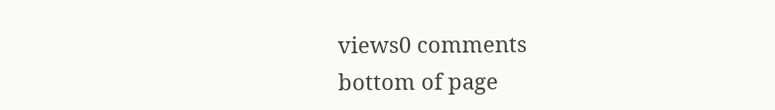views0 comments
bottom of page